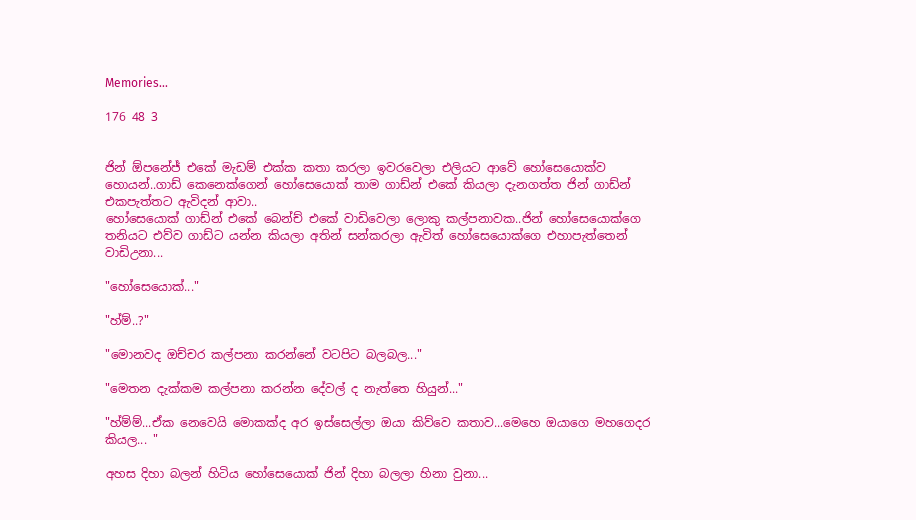Memories...

176 48 3


ජින් ඕපනේජ් එකේ මැඩම් එක්ක කතා කරලා ඉවරවෙලා එලියට ආවේ හෝසෙයොක්ව හොයන්..ගාඩ් කෙනෙක්ගෙන් හෝසෙයොක් තාම ගාඩ්න් එකේ කියලා දැනගත්ත ජින් ගාඩ්න් එකපැත්තට ඇවිදන් ආවා..
හෝසෙයොක් ගාඩ්න් එකේ බෙන්ච් එකේ වාඩිවෙලා ලොකු කල්පනාවක..ජින් හෝසෙයොක්ගෙ තනියට එව්ව ගාඩ්ට යන්න කියලා අතින් සන්කරලා ඇවිත් හෝසෙයොක්ගෙ එහාපැත්තෙන් වාඩිඋනා...

"හෝසෙයොක්..."

"හ්ම්..?"

"මොනවද ඔච්චර කල්පනා කරන්නේ වටපිට බලබල..."

"මෙතන දැක්කම කල්පනා කරන්න දේවල් ද නැත්තෙ හියුන්..."

"හ්ම්ම්...ඒක නෙවෙයි මොකක්ද අර ඉස්සෙල්ලා ඔයා කිව්වෙ කතාව...මෙහෙ ඔයාගෙ මහගෙදර කියල... "

අහස දිහා බලන් හිටිය හෝසෙයොක් ජින් දිහා බලලා හිනා වුනා...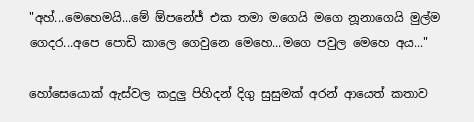"අහ්...මෙහෙමයි...මේ ඕපනේජ් එක තමා මගෙයි මගෙ නූනාගෙයි මුල්ම ගෙදර...අපෙ පොඩි කාලෙ ගෙවුනෙ මෙහෙ...මගෙ පවුල මෙහෙ අය..."

හෝසෙයොක් ඇස්වල කදුලු පිහිදන් දිගු සුසුමක් අරන් ආයෙත් කතාව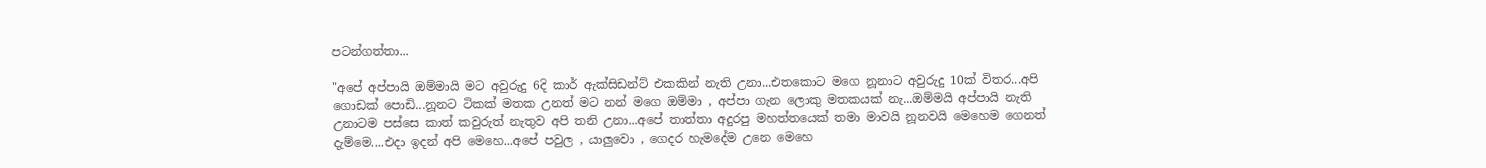පටන්ගත්තා...

"අපේ අප්පායි ඔම්මායි මට අවුරුදු 6දි කාර් ඇක්සිඩන්ට් එකකින් නැති උනා...එතකොට මගෙ නූනාට අවුරුදු 10ක් විතර...අපි ගොඩක් පොඩි...නූනට ටිකක් මතක උනත් මට නන් මගෙ ඔම්මා , අප්පා ගැන ලොකු මතකයක් නැ...ඔම්මයි අප්පායි නැති උනාටම පස්සෙ කාත් කවුරුත් නැතුව අපි තනි උනා...අපේ තාත්තා අදුරපු මහත්තයෙක් තමා මාවයි නූනවයි මෙහෙම ගෙනත් දැම්මෙ....එදා ඉදන් අපි මෙහෙ...අපේ පවුල , යාලුවො , ගෙදර හැමදේම උනෙ මෙහෙ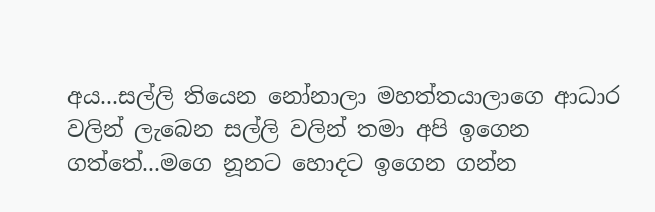අය...සල්ලි තියෙන නෝනාලා මහත්තයාලාගෙ ආධාර වලින් ලැබෙන සල්ලි වලින් තමා අපි ඉගෙන ගත්තේ...මගෙ නූනට හොදට ඉගෙන ගන්න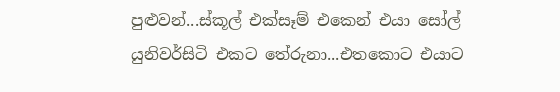පුළුවන්...ස්කූල් එක්සෑම් එකෙන් එයා සෝල් යුනිවර්සිටි එකට තේරුනා...එතකොට එයාට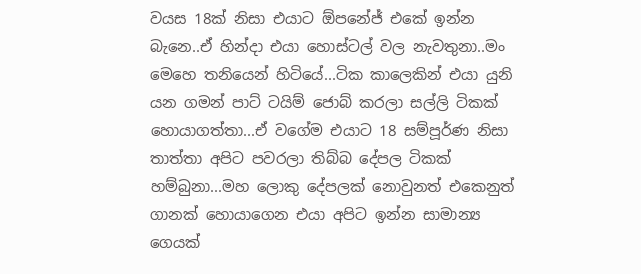වයස 18ක් නිසා එයාට ඕපනේජ් එකේ ඉන්න බැනෙ..ඒ හින්දා එයා හොස්ටල් වල නැවතුනා..මං මෙහෙ තනියෙන් හිටියේ...ටික කාලෙකින් එයා යුනි යන ගමන් පාට් ටයිම් ජොබ් කරලා සල්ලි ටිකක් හොයාගත්තා...ඒ වගේම එයාට 18 සම්පූර්ණ නිසා තාත්තා අපිට පවරලා තිබ්බ දේපල ටිකක් හම්බුනා...මහ ලොකු දේපලක් නොවුනත් එකෙනුත් ගානක් හොයාගෙන එයා අපිට ඉන්න සාමාන්‍ය ගෙයක්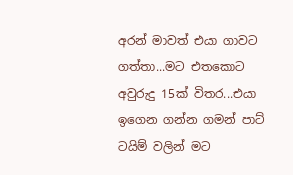අරන් මාවත් එයා ගාවට ගත්තා...මට එතකොට අවුරුදු 15ක් විතර...එයා ඉගෙන ගන්න ගමන් පාට් ටයිම් වලින් මට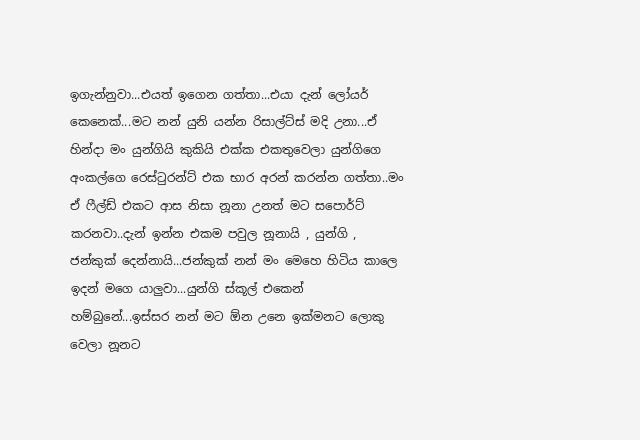ඉගැන්නුවා...එයත් ඉගෙන ගත්තා...එයා දැන් ලෝයර් කෙනෙක්...මට නන් යුනි යන්න රිසාල්ට්ස් මදි උනා...ඒ හින්දා මං යුන්ගියි කුකියි එක්ක එකතුවෙලා යුන්ගිගෙ අංකල්ගෙ රෙස්ටුරන්ට් එක භාර අරන් කරන්න ගත්තා..මං ඒ ෆීල්ඩ් එකට ආස නිසා නූනා උනත් මට සපොර්ට් කරනවා..දැන් ඉන්න එකම පවුල නූනායි , යුන්ගි , ජන්කුක් දෙන්නායි...ජන්කුක් නන් මං මෙහෙ හිටිය කාලෙ ඉදන් මගෙ යාලුවා...යුන්ගි ස්කූල් එකෙන් හම්බුනේ...ඉස්සර නන් මට ඕන උනෙ ඉක්මනට ලොකු වෙලා නූනට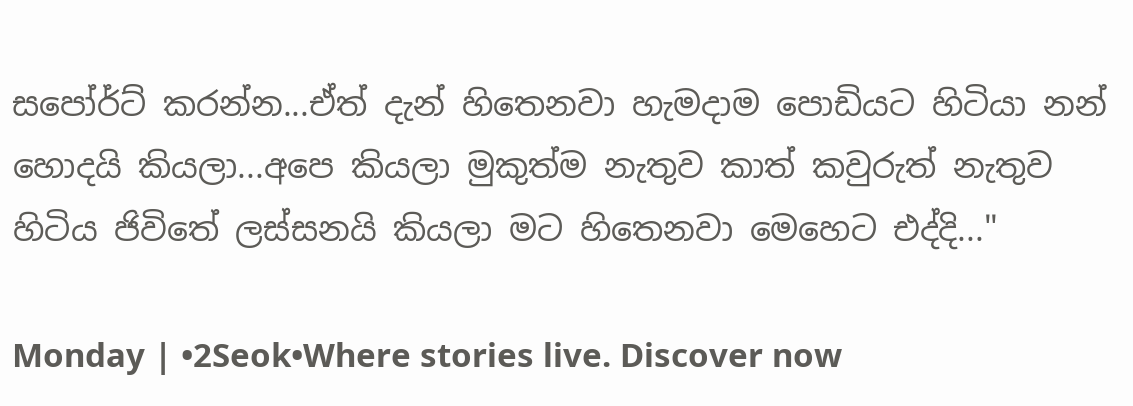සපෝර්ට් කරන්න...ඒත් දැන් හිතෙනවා හැමදාම පොඩියට හිටියා නන් හොදයි කියලා...අපෙ කියලා මුකුත්ම නැතුව කාත් කවුරුත් නැතුව හිටිය ජිවිතේ ලස්සනයි කියලා මට හිතෙනවා මෙහෙට එද්දි..."

Monday | •2Seok•Where stories live. Discover now